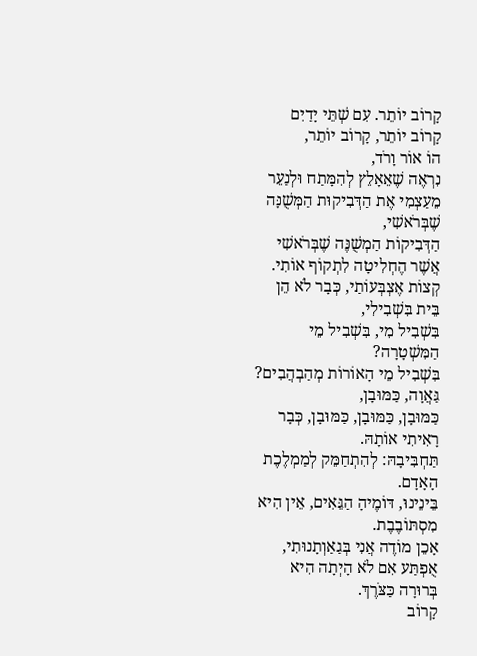קָרוֹב יוֹתֵר. עִם שְׁתֵּי יָדַיִם
קָרוֹב יוֹתֵר, קָרוֹב יוֹתֵר,
הוֹ אוֹר וָרֹד,
נִרְאֶה שֶׁאֵאָלֵץ לְהִמָּתַח וּלְנַעֵר מֵעַצְמִי אֶת הַדְּבִיקוּת הַמְּשֻׁנָּה שֶׁבְּרֹאשִׁי,
הַדְּבִיקוֹת הַמְשֻׁנֶּה שֶׁבְּרֹאשִׁי אֲשֶׁר הֶחְלִיטָה לִתְקוֹף אוֹתִי.
קְצוֹת אֶצְבְּעוֹתַי, כְּבָר לֹא הֵן בֵּית בִּשְׁבִילִי,
בִּשְׁבִיל מִי, בִּשְׁבִיל מֵי הַמִּשְׁטָרָה?
בִּשְׁבִיל מֵי הָאוֹרוֹת מְהַבְהֲבִים?
גַּאֲוָה, כַּמּוּבָן,
כַּמּוּבָן, כַּמּוּבָן, כַּמּוּבָן, כְּבָר רָאִיתִי אוֹתָהּ.
תַּחְבִּיבָהּ: לְהִתְחַמֵּק לְמַמְלֶכֶת הָאָדָם.
בֵּינֵינוּ, דּוֹמֶיהָ הַגֵּאִים, אֵין הִיא מִסְתּוֹבֶבֶת.
אָכֵן מוֹדֶה אֲנִי בְּגַאַוְתָנוּתִי, אֻפְתַּע אִם לֹא הָיְתָה הִיא בְּרוּרָה כַּצֹּרֶךְ.
קָרוֹב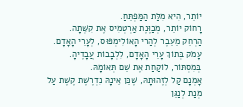יוֹתֵר, הִיא מִלַּת הַמַּפְתֵּחַ.
רָחוֹק יוֹתֵר, מְכַוֶּנֶת אַרְטְמִיס אֶת קִשְּׁתָה.
הַרְחֵק מֵעֵבֶר לְהַרי הָאוֹלִימְפּוּס, לְעָרֵי הָאָדָם.
עָמֹק בְּתוֹךְ עָרֵי הָאָדָם, לִלְבָבוֹת עֲבָדֶיהָ.
בְּמִסְתּוֹר, לוֹקַחַת אֶת שֵׁם תְּאוֹמָהּ.
אָמְנָם קַל לְזֶהוּתָהּ, שֶׁכֵּן אֵינָהּ נִדְרֶשֶׁת קֶשֶׁת עַל מְנַת לְנַגֵּן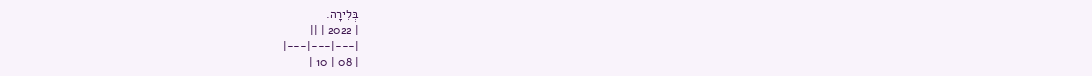בְּלִירָה.
| 2022 | ||
|---|---|---|
| 08 | 10 |